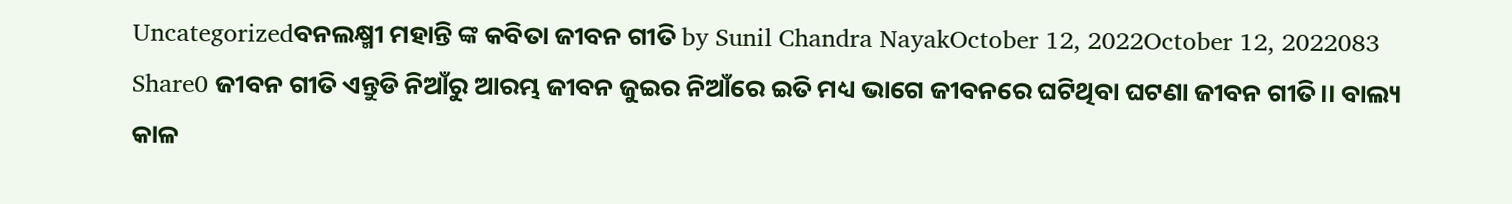Uncategorizedବନଲକ୍ଷ୍ମୀ ମହାନ୍ତି ଙ୍କ କବିତା ଜୀବନ ଗୀତି by Sunil Chandra NayakOctober 12, 2022October 12, 2022083 Share0 ଜୀବନ ଗୀତି ଏନ୍ତୁଡି ନିଆଁରୁ ଆରମ୍ଭ ଜୀବନ ଜୁଇର ନିଆଁରେ ଇତି ମଧ୍ୟ ଭାଗେ ଜୀବନରେ ଘଟିଥିବା ଘଟଣା ଜୀବନ ଗୀତି।। ବାଲ୍ୟ କାଳ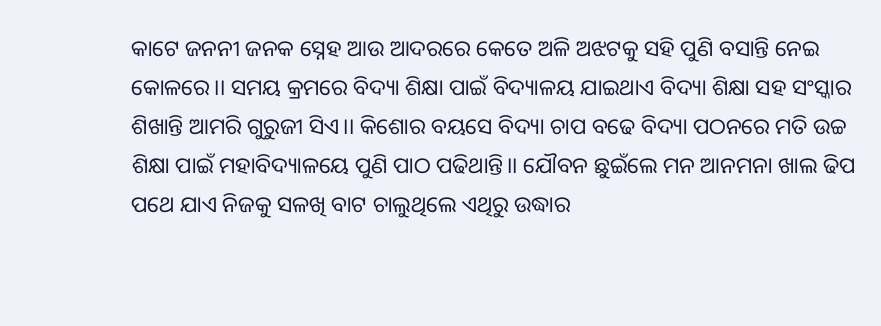କାଟେ ଜନନୀ ଜନକ ସ୍ନେହ ଆଉ ଆଦରରେ କେତେ ଅଳି ଅଝଟକୁ ସହି ପୁଣି ବସାନ୍ତି ନେଇ କୋଳରେ।। ସମୟ କ୍ରମରେ ବିଦ୍ୟା ଶିକ୍ଷା ପାଇଁ ବିଦ୍ୟାଳୟ ଯାଇଥାଏ ବିଦ୍ୟା ଶିକ୍ଷା ସହ ସଂସ୍କାର ଶିଖାନ୍ତି ଆମରି ଗୁରୁଜୀ ସିଏ।। କିଶୋର ବୟସେ ବିଦ୍ୟା ଚାପ ବଢେ ବିଦ୍ୟା ପଠନରେ ମତି ଉଚ୍ଚ ଶିକ୍ଷା ପାଇଁ ମହାବିଦ୍ୟାଳୟେ ପୁଣି ପାଠ ପଢିଥାନ୍ତି।। ଯୌବନ ଛୁଇଁଲେ ମନ ଆନମନା ଖାଲ ଢିପ ପଥେ ଯାଏ ନିଜକୁ ସଳଖି ବାଟ ଚାଲୁଥିଲେ ଏଥିରୁ ଉଦ୍ଧାର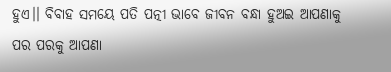ହୁଏ।। ବିବାହ ସମୟେ ପତି ପତ୍ନୀ ଭାବେ ଜୀବନ ବନ୍ଧା ହୁଅଇ ଆପଣାକୁ ପର ପରକୁ ଆପଣା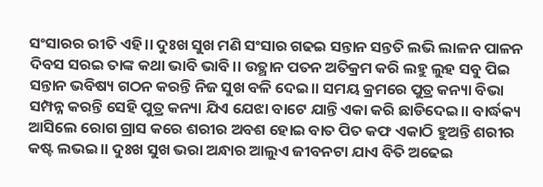ସଂସାରର ରୀତି ଏହି।। ଦୁଃଖ ସୁଖ ମଣି ସଂସାର ଗଢଇ ସନ୍ତାନ ସନ୍ତତି ଲଭି ଲାଳନ ପାଳନ ଦିବସ ସରଇ ତାଙ୍କ କଥା ଭାବି ଭାବି।। ଉତ୍ଥାନ ପତନ ଅତିକ୍ରମ କରି ଲହୁ ଲୁହ ସବୁ ପିଇ ସନ୍ତାନ ଭବିଷ୍ୟ ଗଠନ କରନ୍ତି ନିଜ ସୁଖ ବଳି ଦେଇ।। ସମୟ କ୍ରମରେ ପୁତ୍ର କନ୍ୟା ବିଭା ସମ୍ପନ୍ନ କରନ୍ତି ସେହି ପୁତ୍ର କନ୍ୟା ଯିଏ ଯେଝା ବାଟେ ଯାନ୍ତି ଏକା କରି ଛାଡିଦେଇ।। ବାର୍ଦ୍ଧକ୍ୟ ଆସିଲେ ରୋଗ ଗ୍ରାସ କରେ ଶରୀର ଅବଶ ହୋଇ ବାତ ପିତ କଫ ଏକାଠି ହୁଅନ୍ତି ଶରୀର କଷ୍ଟ ଲଭଇ।। ଦୁଃଖ ସୁଖ ଭରା ଅନ୍ଧାର ଆଲୁଏ ଜୀବନଟା ଯାଏ ବିତି ଅଢେଇ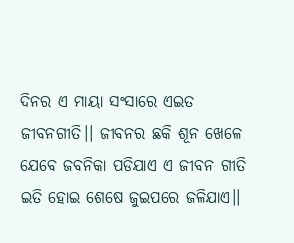ଦିନର ଏ ମାୟା ସଂସାରେ ଏଇତ ଜୀବନଗୀତି।। ଜୀବନର ଛକି ଶୂନ ଖେଳେ ଯେବେ ଜବନିକା ପଡିଯାଏ ଏ ଜୀବନ ଗୀତି ଇତି ହୋଇ ଶେଷେ ଜୁଇପରେ ଜଳିଯାଏ।।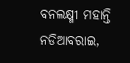ବନଲକ୍ଷ୍ମୀ ମହାନ୍ତି ନଡିଆବରାଇ,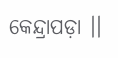କେନ୍ଦ୍ରାପଡ଼ା ।।